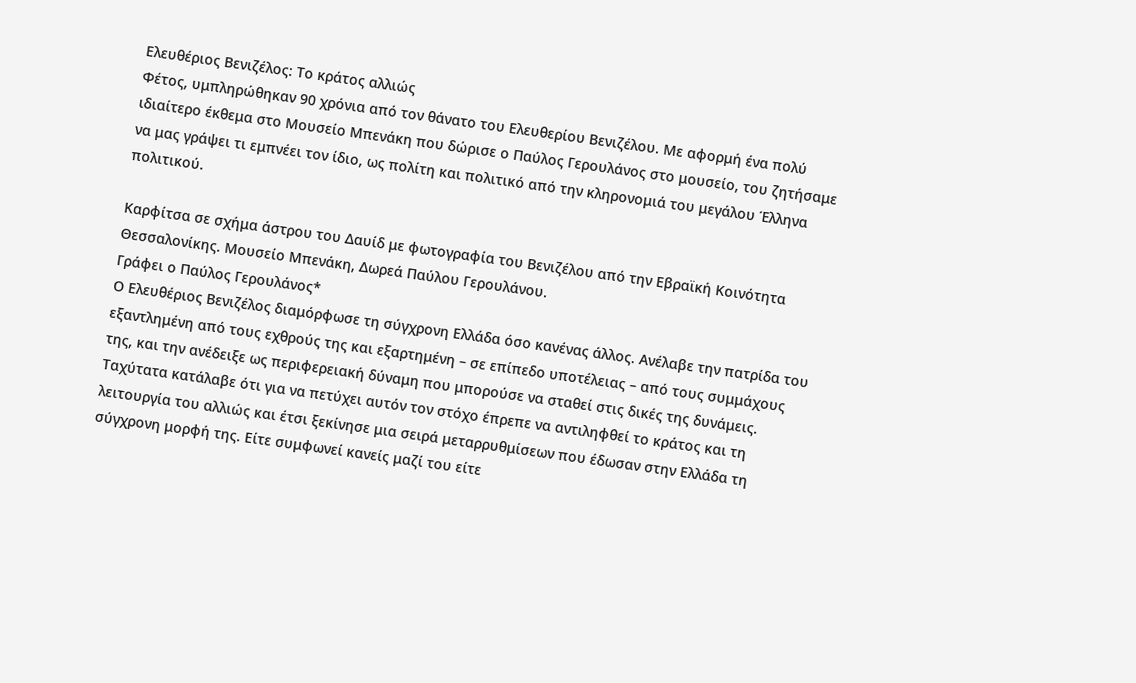Ελευθέριος Βενιζέλος: Το κράτος αλλιώς
Φέτος, υμπληρώθηκαν 90 χρόνια από τον θάνατο του Ελευθερίου Βενιζέλου. Με αφορμή ένα πολύ ιδιαίτερο έκθεμα στο Μουσείο Μπενάκη που δώρισε ο Παύλος Γερουλάνος στο μουσείο, του ζητήσαμε να μας γράψει τι εμπνέει τον ίδιο, ως πολίτη και πολιτικό από την κληρονομιά του μεγάλου Έλληνα πολιτικού.

Καρφίτσα σε σχήμα άστρου του Δαυίδ με φωτογραφία του Βενιζέλου από την Εβραϊκή Κοινότητα Θεσσαλονίκης. Μουσείο Μπενάκη, Δωρεά Παύλου Γερουλάνου.
Γράφει ο Παύλος Γερουλάνος*
Ο Ελευθέριος Βενιζέλος διαμόρφωσε τη σύγχρονη Ελλάδα όσο κανένας άλλος. Ανέλαβε την πατρίδα του εξαντλημένη από τους εχθρούς της και εξαρτημένη – σε επίπεδο υποτέλειας – από τους συμμάχους της, και την ανέδειξε ως περιφερειακή δύναμη που μπορούσε να σταθεί στις δικές της δυνάμεις. Ταχύτατα κατάλαβε ότι για να πετύχει αυτόν τον στόχο έπρεπε να αντιληφθεί το κράτος και τη λειτουργία του αλλιώς και έτσι ξεκίνησε μια σειρά μεταρρυθμίσεων που έδωσαν στην Ελλάδα τη σύγχρονη μορφή της. Είτε συμφωνεί κανείς μαζί του είτε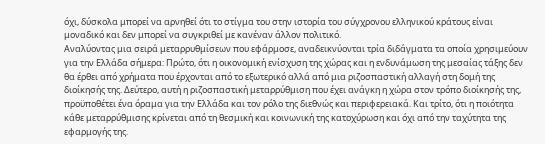όχι, δύσκολα μπορεί να αρνηθεί ότι το στίγμα του στην ιστορία του σύγχρονου ελληνικού κράτους είναι μοναδικό και δεν μπορεί να συγκριθεί με κανέναν άλλον πολιτικό.
Αναλύοντας μια σειρά μεταρρυθμίσεων που εφάρμοσε, αναδεικνύονται τρία διδάγματα τα οποία χρησιμεύουν για την Ελλάδα σήμερα: Πρώτο, ότι η οικονομική ενίσχυση της χώρας και η ενδυνάμωση της μεσαίας τάξης δεν θα έρθει από χρήματα που έρχονται από το εξωτερικό αλλά από μια ριζοσπαστική αλλαγή στη δομή της διοίκησής της. Δεύτερο, αυτή η ριζοσπαστική μεταρρύθμιση που έχει ανάγκη η χώρα στον τρόπο διοίκησής της, προϋποθέτει ένα όραμα για την Ελλάδα και τον ρόλο της διεθνώς και περιφερειακά. Και τρίτο, ότι η ποιότητα κάθε μεταρρύθμισης κρίνεται από τη θεσμική και κοινωνική της κατοχύρωση και όχι από την ταχύτητα της εφαρμογής της.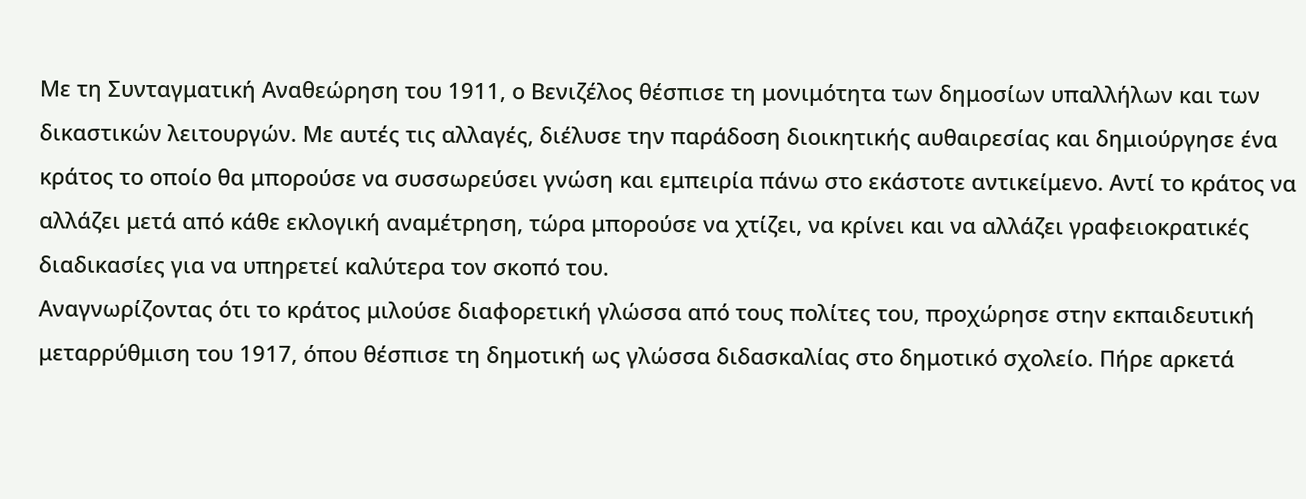Με τη Συνταγματική Αναθεώρηση του 1911, ο Βενιζέλος θέσπισε τη μονιμότητα των δημοσίων υπαλλήλων και των δικαστικών λειτουργών. Με αυτές τις αλλαγές, διέλυσε την παράδοση διοικητικής αυθαιρεσίας και δημιούργησε ένα κράτος το οποίο θα μπορούσε να συσσωρεύσει γνώση και εμπειρία πάνω στο εκάστοτε αντικείμενο. Αντί το κράτος να αλλάζει μετά από κάθε εκλογική αναμέτρηση, τώρα μπορούσε να χτίζει, να κρίνει και να αλλάζει γραφειοκρατικές διαδικασίες για να υπηρετεί καλύτερα τον σκοπό του.
Αναγνωρίζοντας ότι το κράτος μιλούσε διαφορετική γλώσσα από τους πολίτες του, προχώρησε στην εκπαιδευτική μεταρρύθμιση του 1917, όπου θέσπισε τη δημοτική ως γλώσσα διδασκαλίας στο δημοτικό σχολείο. Πήρε αρκετά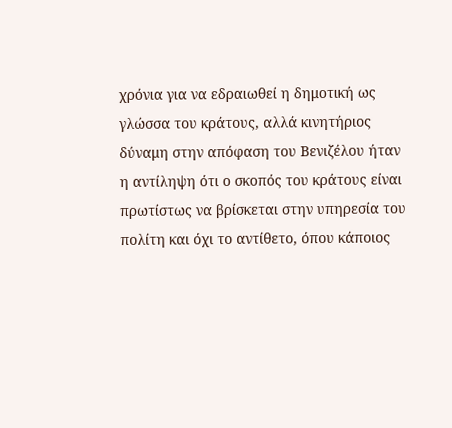χρόνια για να εδραιωθεί η δημοτική ως γλώσσα του κράτους, αλλά κινητήριος δύναμη στην απόφαση του Βενιζέλου ήταν η αντίληψη ότι ο σκοπός του κράτους είναι πρωτίστως να βρίσκεται στην υπηρεσία του πολίτη και όχι το αντίθετο, όπου κάποιος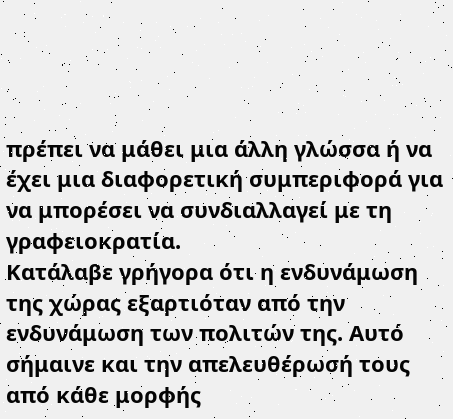πρέπει να μάθει μια άλλη γλώσσα ή να έχει μια διαφορετική συμπεριφορά για να μπορέσει να συνδιαλλαγεί με τη γραφειοκρατία.
Κατάλαβε γρήγορα ότι η ενδυνάμωση της χώρας εξαρτιόταν από την ενδυνάμωση των πολιτών της. Αυτό σήμαινε και την απελευθέρωσή τους από κάθε μορφής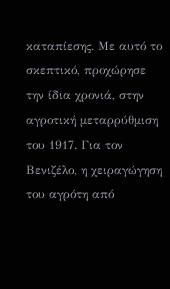καταπίεσης. Με αυτό το σκεπτικό, προχώρησε την ίδια χρονιά, στην αγροτική μεταρρύθμιση του 1917. Για τον Βενιζέλο, η χειραγώγηση του αγρότη από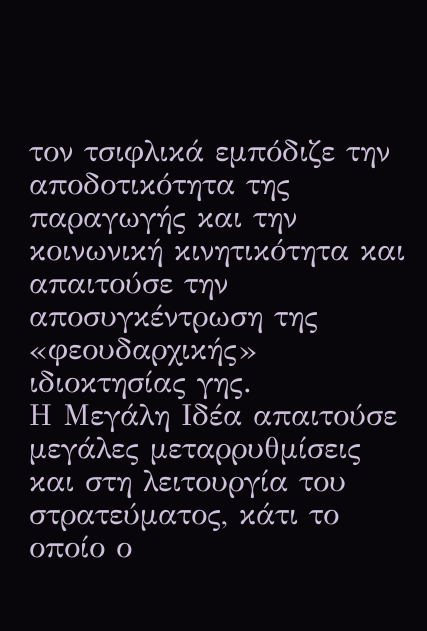τον τσιφλικά εμπόδιζε την αποδοτικότητα της παραγωγής και την κοινωνική κινητικότητα και απαιτούσε την αποσυγκέντρωση της «φεουδαρχικής» ιδιοκτησίας γης.
Η Μεγάλη Ιδέα απαιτούσε μεγάλες μεταρρυθμίσεις και στη λειτουργία του στρατεύματος, κάτι το οποίο ο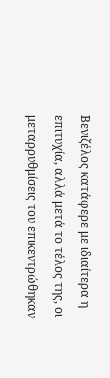Βενιζέλος κατάφερε με ιδιαίτερα η επιτυχία, αλλά μετά το τέλος της, οι μεταρρυθμίσεις του επικεντρώθηκαν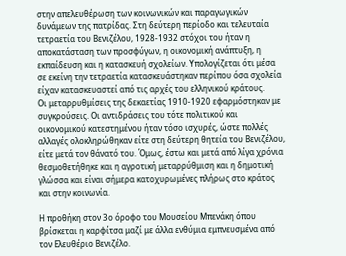στην απελευθέρωση των κοινωνικών και παραγωγικών δυνάμεων της πατρίδας. Στη δεύτερη περίοδο και τελευταία τετραετία του Βενιζέλου, 1928-1932 στόχοι του ήταν η αποκατάσταση των προσφύγων, η οικονομική ανάπτυξη, η εκπαίδευση και η κατασκευή σχολείων. Υπολογίζεται ότι μέσα σε εκείνη την τετραετία κατασκευάστηκαν περίπου όσα σχολεία είχαν κατασκευαστεί από τις αρχές του ελληνικού κράτους.
Οι μεταρρυθμίσεις της δεκαετίας 1910‑1920 εφαρμόστηκαν με συγκρούσεις. Οι αντιδράσεις του τότε πολιτικού και οικονομικού κατεστημένου ήταν τόσο ισχυρές, ώστε πολλές αλλαγές ολοκληρώθηκαν είτε στη δεύτερη θητεία του Βενιζέλου, είτε μετά τον θάνατό του. Όμως, έστω και μετά από λίγα χρόνια θεσμοθετήθηκε και η αγροτική μεταρρύθμιση και η δημοτική γλώσσα και είναι σήμερα κατοχυρωμένες πλήρως στο κράτος και στην κοινωνία.

Η προθήκη στον 3ο όροφο του Μουσείου Μπενάκη όπου βρίσκεται η καρφίτσα μαζί με άλλα ενθύμια εμπνευσμένα από τον Ελευθέριο Βενιζέλο.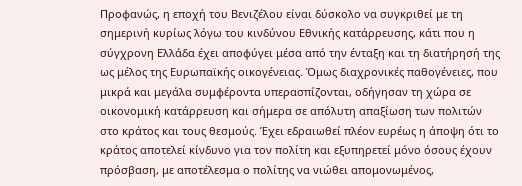Προφανώς, η εποχή του Βενιζέλου είναι δύσκολο να συγκριθεί με τη σημερινή κυρίως λόγω του κινδύνου Εθνικής κατάρρευσης, κάτι που η σύγχρονη Ελλάδα έχει αποφύγει μέσα από την ένταξη και τη διατήρησή της ως μέλος της Ευρωπαϊκής οικογένειας. Όμως διαχρονικές παθογένειες, που μικρά και μεγάλα συμφέροντα υπερασπίζονται, οδήγησαν τη χώρα σε οικονομική κατάρρευση και σήμερα σε απόλυτη απαξίωση των πολιτών στο κράτος και τους θεσμούς. Έχει εδραιωθεί πλέον ευρέως η άποψη ότι το κράτος αποτελεί κίνδυνο για τον πολίτη και εξυπηρετεί μόνο όσους έχουν πρόσβαση, με αποτέλεσμα ο πολίτης να νιώθει απομονωμένος,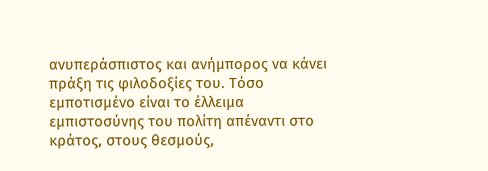ανυπεράσπιστος και ανήμπορος να κάνει πράξη τις φιλοδοξίες του. Τόσο εμποτισμένο είναι το έλλειμα εμπιστοσύνης του πολίτη απέναντι στο κράτος, στους θεσμούς,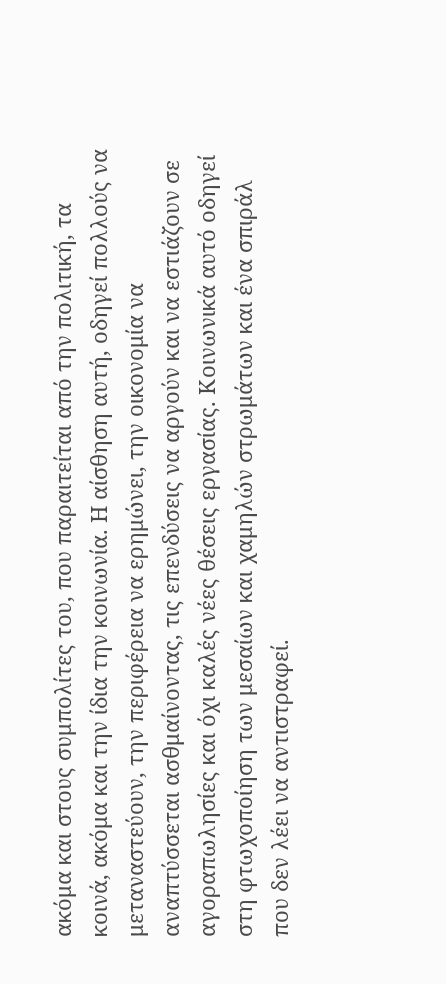ακόμα και στους συμπολίτες του, που παραιτείται από την πολιτική, τα κοινά, ακόμα και την ίδια την κοινωνία. Η αίσθηση αυτή, οδηγεί πολλούς να μεταναστεύουν, την περιφέρεια να ερημώνει, την οικονομία να αναπτύσσεται ασθμαίνοντας, τις επενδύσεις να αργούν και να εστιάζουν σε αγοραπωλησίες και όχι καλές νέες θέσεις εργασίας. Κοινωνικά αυτό οδηγεί στη φτωχοποίηση των μεσαίων και χαμηλών στρωμάτων και ένα σπιράλ που δεν λέει να αντιστραφεί.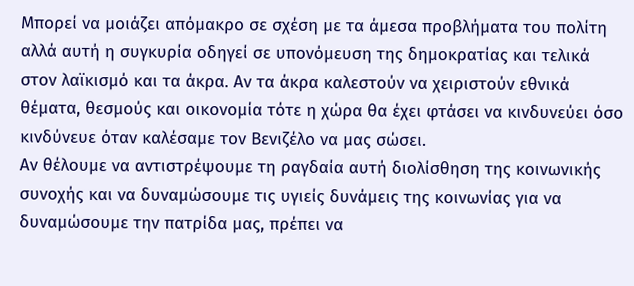Μπορεί να μοιάζει απόμακρο σε σχέση με τα άμεσα προβλήματα του πολίτη αλλά αυτή η συγκυρία οδηγεί σε υπονόμευση της δημοκρατίας και τελικά στον λαϊκισμό και τα άκρα. Αν τα άκρα καλεστούν να χειριστούν εθνικά θέματα, θεσμούς και οικονομία τότε η χώρα θα έχει φτάσει να κινδυνεύει όσο κινδύνευε όταν καλέσαμε τον Βενιζέλο να μας σώσει.
Αν θέλουμε να αντιστρέψουμε τη ραγδαία αυτή διολίσθηση της κοινωνικής συνοχής και να δυναμώσουμε τις υγιείς δυνάμεις της κοινωνίας για να δυναμώσουμε την πατρίδα μας, πρέπει να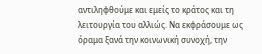αντιληφθούμε και εμείς το κράτος και τη λειτουργία του αλλιώς. Να εκφράσουμε ως όραμα ξανά την κοινωνική συνοχή, την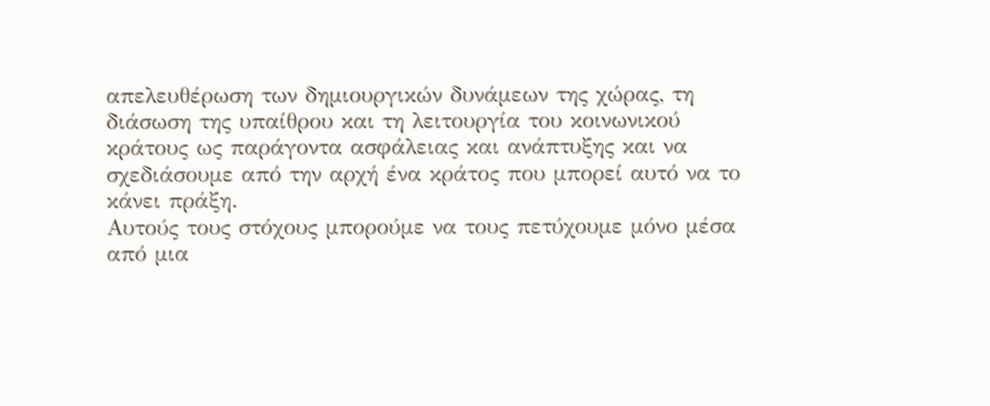απελευθέρωση των δημιουργικών δυνάμεων της χώρας, τη διάσωση της υπαίθρου και τη λειτουργία του κοινωνικού κράτους ως παράγοντα ασφάλειας και ανάπτυξης και να σχεδιάσουμε από την αρχή ένα κράτος που μπορεί αυτό να το κάνει πράξη.
Αυτούς τους στόχους μπορούμε να τους πετύχουμε μόνο μέσα από μια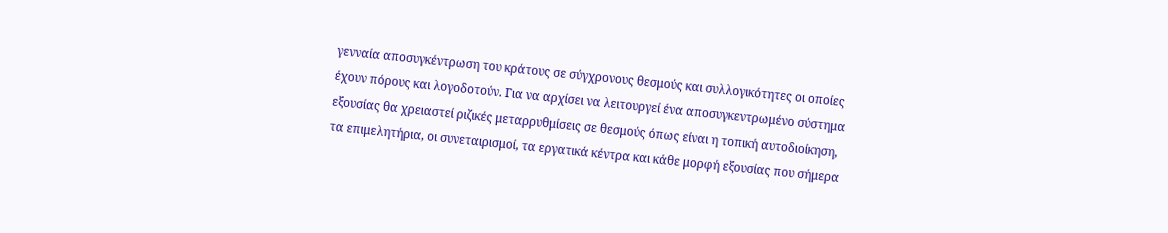γενναία αποσυγκέντρωση του κράτους σε σύγχρονους θεσμούς και συλλογικότητες οι οποίες έχουν πόρους και λογοδοτούν. Για να αρχίσει να λειτουργεί ένα αποσυγκεντρωμένο σύστημα εξουσίας θα χρειαστεί ριζικές μεταρρυθμίσεις σε θεσμούς όπως είναι η τοπική αυτοδιοίκηση, τα επιμελητήρια, οι συνεταιρισμοί, τα εργατικά κέντρα και κάθε μορφή εξουσίας που σήμερα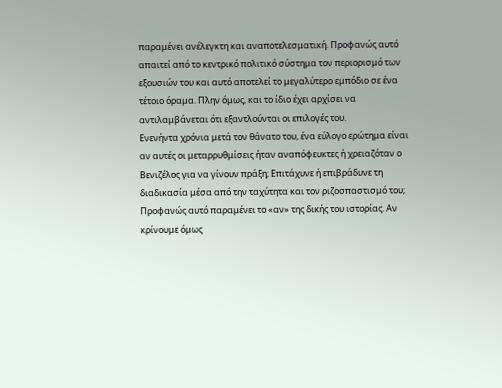παραμένει ανέλεγκτη και αναποτελεσματική. Προφανώς αυτό απαιτεί από το κεντρικό πολιτικό σύστημα τον περιορισμό των εξουσιών του και αυτό αποτελεί το μεγαλύτερο εμπόδιο σε ένα τέτοιο όραμα. Πλην όμως, και το ίδιο έχει αρχίσει να αντιλαμβάνεται ότι εξαντλούνται οι επιλογές του.
Ενενήντα χρόνια μετά τον θάνατο του, ένα εύλογο ερώτημα είναι αν αυτές οι μεταρρυθμίσεις ήταν αναπόφευκτες ή χρειαζόταν ο Βενιζέλος για να γίνουν πράξη; Επιτάχυνε ή επιβράδυνε τη διαδικασία μέσα από την ταχύτητα και τον ριζοσπαστισμό του; Προφανώς αυτό παραμένει το «αν» της δικής του ιστορίας. Αν κρίνουμε όμως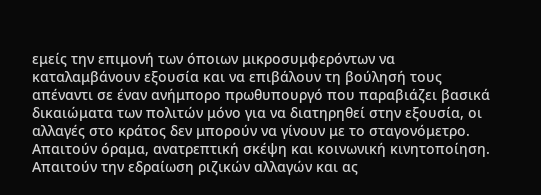εμείς την επιμονή των όποιων μικροσυμφερόντων να καταλαμβάνουν εξουσία και να επιβάλουν τη βούλησή τους απέναντι σε έναν ανήμπορο πρωθυπουργό που παραβιάζει βασικά δικαιώματα των πολιτών μόνο για να διατηρηθεί στην εξουσία, οι αλλαγές στο κράτος δεν μπορούν να γίνουν με το σταγονόμετρο. Απαιτούν όραμα, ανατρεπτική σκέψη και κοινωνική κινητοποίηση. Απαιτούν την εδραίωση ριζικών αλλαγών και ας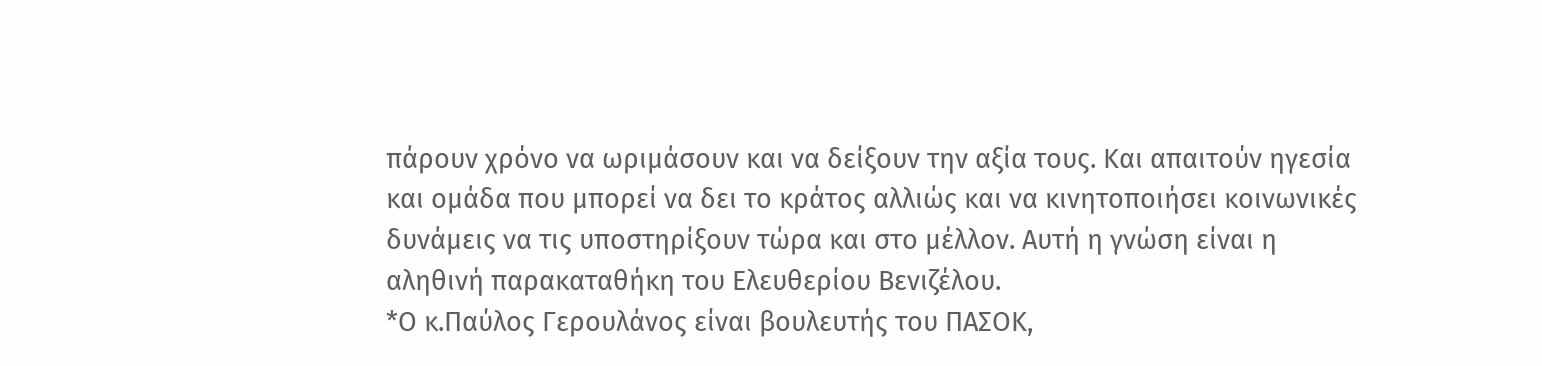πάρουν χρόνο να ωριμάσουν και να δείξουν την αξία τους. Και απαιτούν ηγεσία και ομάδα που μπορεί να δει το κράτος αλλιώς και να κινητοποιήσει κοινωνικές δυνάμεις να τις υποστηρίξουν τώρα και στο μέλλον. Αυτή η γνώση είναι η αληθινή παρακαταθήκη του Ελευθερίου Βενιζέλου.
*Ο κ.Παύλος Γερουλάνος είναι βουλευτής του ΠΑΣΟΚ,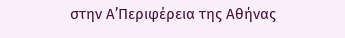στην Α’Περιφέρεια της Αθήνας